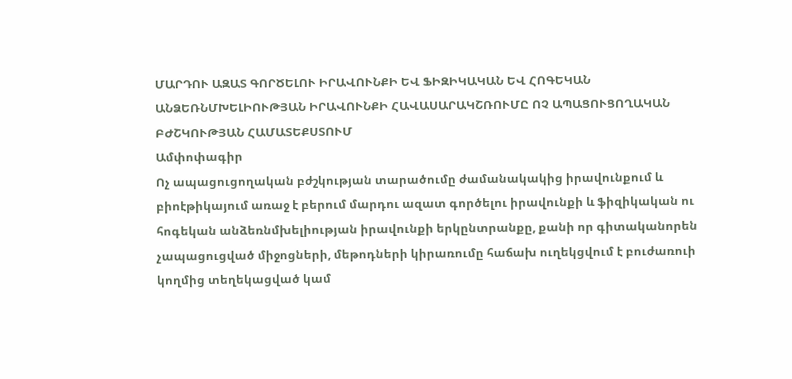ՄԱՐԴՈՒ ԱԶԱՏ ԳՈՐԾԵԼՈՒ ԻՐԱՎՈՒՆՔԻ ԵՎ ՖԻԶԻԿԱԿԱՆ ԵՎ ՀՈԳԵԿԱՆ ԱՆՁԵՌՆՄԽԵԼԻՈՒԹՅԱՆ ԻՐԱՎՈՒՆՔԻ ՀԱՎԱՍԱՐԱԿՇՌՈՒՄԸ ՈՉ ԱՊԱՑՈՒՑՈՂԱԿԱՆ ԲԺՇԿՈՒԹՅԱՆ ՀԱՄԱՏԵՔՍՏՈՒՄ
Ամփոփագիր
Ոչ ապացուցողական բժշկության տարածումը ժամանակակից իրավունքում և բիոէթիկայում առաջ է բերում մարդու ազատ գործելու իրավունքի և ֆիզիկական ու հոգեկան անձեռնմխելիության իրավունքի երկընտրանքը, քանի որ գիտականորեն չապացուցված միջոցների, մեթոդների կիրառումը հաճախ ուղեկցվում է բուժառուի կողմից տեղեկացված կամ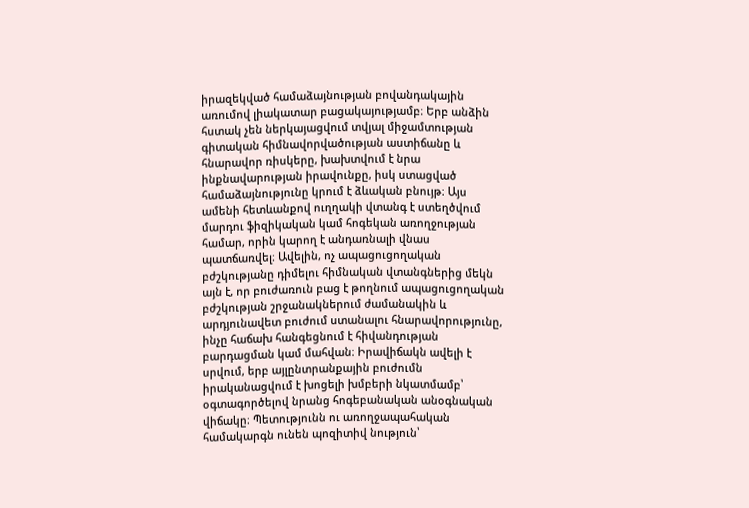իրազեկված համաձայնության բովանդակային առումով լիակատար բացակայությամբ։ Երբ անձին հստակ չեն ներկայացվում տվյալ միջամտության գիտական հիմնավորվածության աստիճանը և հնարավոր ռիսկերը, խախտվում է նրա ինքնավարության իրավունքը, իսկ ստացված համաձայնությունը կրում է ձևական բնույթ։ Այս ամենի հետևանքով ուղղակի վտանգ է ստեղծվում մարդու ֆիզիկական կամ հոգեկան առողջության համար, որին կարող է անդառնալի վնաս պատճառվել։ Ավելին, ոչ ապացուցողական բժշկությանը դիմելու հիմնական վտանգներից մեկն այն է, որ բուժառուն բաց է թողնում ապացուցողական բժշկության շրջանակներում ժամանակին և արդյունավետ բուժում ստանալու հնարավորությունը, ինչը հաճախ հանգեցնում է հիվանդության բարդացման կամ մահվան։ Իրավիճակն ավելի է սրվում, երբ այլընտրանքային բուժումն իրականացվում է խոցելի խմբերի նկատմամբ՝ օգտագործելով նրանց հոգեբանական անօգնական վիճակը։ Պետությունն ու առողջապահական համակարգն ունեն պոզիտիվ նություն՝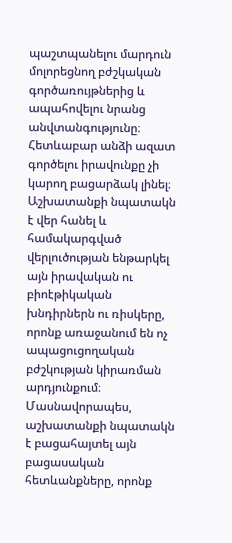պաշտպանելու մարդուն մոլորեցնող բժշկական գործառույթներից և ապահովելու նրանց անվտանգությունը։ Հետևաբար անձի ազատ գործելու իրավունքը չի կարող բացարձակ լինել։ Աշխատանքի նպատակն է վեր հանել և համակարգված վերլուծության ենթարկել այն իրավական ու բիոէթիկական խնդիրներն ու ռիսկերը, որոնք առաջանում են ոչ ապացուցողական բժշկության կիրառման արդյունքում։ Մասնավորապես, աշխատանքի նպատակն է բացահայտել այն բացասական հետևանքները, որոնք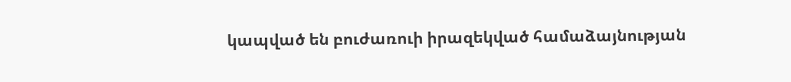կապված են բուժառուի իրազեկված համաձայնության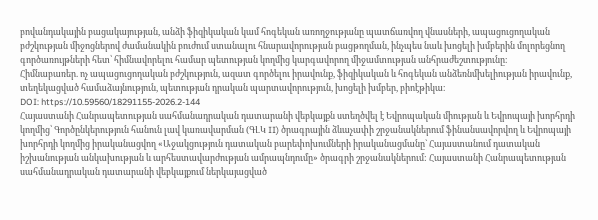բովանդակային բացակայության, անձի ֆիզիկական կամ հոգեկան առողջությանը պատճառվող վնասների, ապացուցողական բժշկության միջոցներով ժամանակին բուժում ստանալու հնարավորության բացթողման, ինչպես նաև խոցելի խմբերին մոլորեցնող գործառույթների հետ՝ հիմնավորելու համար պետության կողմից կարգավորող միջամտության անհրաժեշտությունը։
Հիմնաբառեր. ոչ ապացուցողական բժշկություն, ազատ գործելու իրավունք, ֆիզիկական և հոգեկան անձեռնմխելիության իրավունք, տեղեկացված համաձայնություն, պետության դրական պարտավորություն, խոցելի խմբեր, բիոէթիկա։
DOI: https://10.59560/18291155-2026.2-144
Հայաստանի Հանրապետության սահմանադրական դատարանի վեբկայքն ստեղծվել է Եվրոպական միության և Եվրոպայի խորհրդի կողմից՝ Գործընկերություն հանուն լավ կառավարման (ԳԼԿ II) ծրագրային ձևաչափի շրջանակներում ֆինանսավորվող և Եվրոպայի խորհրդի կողմից իրականացվող «Աջակցություն դատական բարեփոխումների իրականացմանը` Հայաստանում դատական իշխանության անկախության և արհեստավարժության ամրապնդումը» ծրագրի շրջանակներում: Հայաստանի Հանրապետության սահմանադրական դատարանի վեբկայքում ներկայացված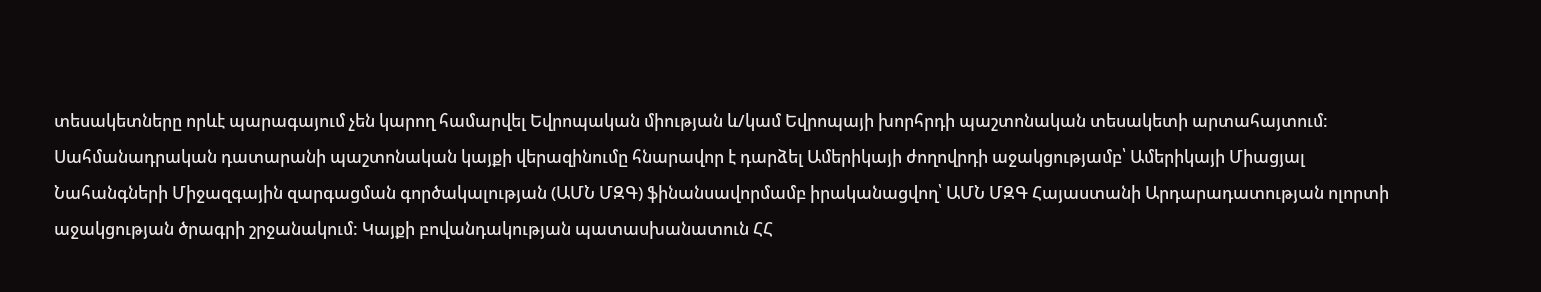տեսակետները որևէ պարագայում չեն կարող համարվել Եվրոպական միության և/կամ Եվրոպայի խորհրդի պաշտոնական տեսակետի արտահայտում:
Սահմանադրական դատարանի պաշտոնական կայքի վերազինումը հնարավոր է դարձել Ամերիկայի ժողովրդի աջակցությամբ՝ Ամերիկայի Միացյալ Նահանգների Միջազգային զարգացման գործակալության (ԱՄՆ ՄԶԳ) ֆինանսավորմամբ իրականացվող՝ ԱՄՆ ՄԶԳ Հայաստանի Արդարադատության ոլորտի աջակցության ծրագրի շրջանակում: Կայքի բովանդակության պատասխանատուն ՀՀ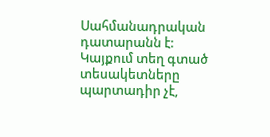Սահմանադրական դատարանն է: Կայքում տեղ գտած տեսակետները պարտադիր չէ,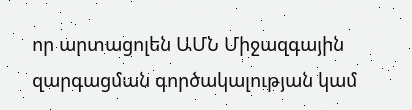որ արտացոլեն ԱՄՆ Միջազգային զարգացման գործակալության կամ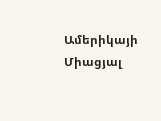Ամերիկայի Միացյալ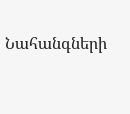Նահանգների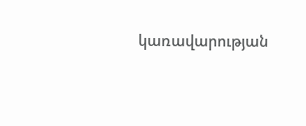կառավարության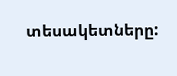տեսակետները: